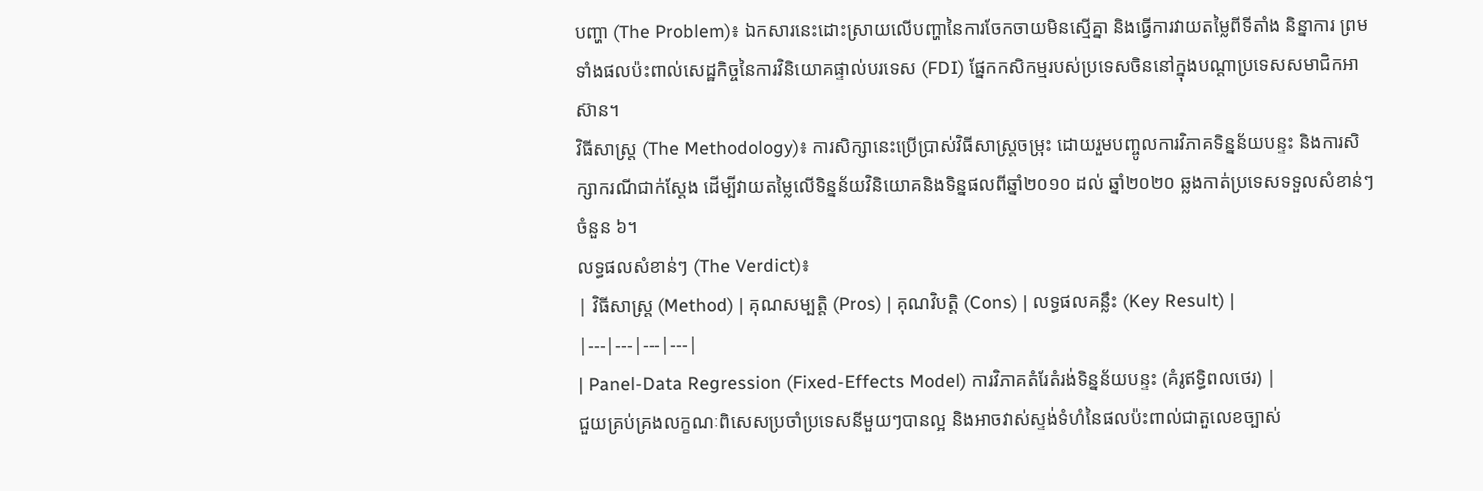បញ្ហា (The Problem)៖ ឯកសារនេះដោះស្រាយលើបញ្ហានៃការចែកចាយមិនស្មើគ្នា និងធ្វើការវាយតម្លៃពីទីតាំង និន្នាការ ព្រមទាំងផលប៉ះពាល់សេដ្ឋកិច្ចនៃការវិនិយោគផ្ទាល់បរទេស (FDI) ផ្នែកកសិកម្មរបស់ប្រទេសចិននៅក្នុងបណ្តាប្រទេសសមាជិកអាស៊ាន។
វិធីសាស្ត្រ (The Methodology)៖ ការសិក្សានេះប្រើប្រាស់វិធីសាស្ត្រចម្រុះ ដោយរួមបញ្ចូលការវិភាគទិន្នន័យបន្ទះ និងការសិក្សាករណីជាក់ស្តែង ដើម្បីវាយតម្លៃលើទិន្នន័យវិនិយោគនិងទិន្នផលពីឆ្នាំ២០១០ ដល់ ឆ្នាំ២០២០ ឆ្លងកាត់ប្រទេសទទួលសំខាន់ៗចំនួន ៦។
លទ្ធផលសំខាន់ៗ (The Verdict)៖
| វិធីសាស្ត្រ (Method) | គុណសម្បត្តិ (Pros) | គុណវិបត្តិ (Cons) | លទ្ធផលគន្លឹះ (Key Result) |
|---|---|---|---|
| Panel-Data Regression (Fixed-Effects Model) ការវិភាគតំរែតំរង់ទិន្នន័យបន្ទះ (គំរូឥទ្ធិពលថេរ) |
ជួយគ្រប់គ្រងលក្ខណៈពិសេសប្រចាំប្រទេសនីមួយៗបានល្អ និងអាចវាស់ស្ទង់ទំហំនៃផលប៉ះពាល់ជាតួលេខច្បាស់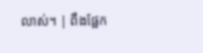លាស់។ | ពឹងផ្អែក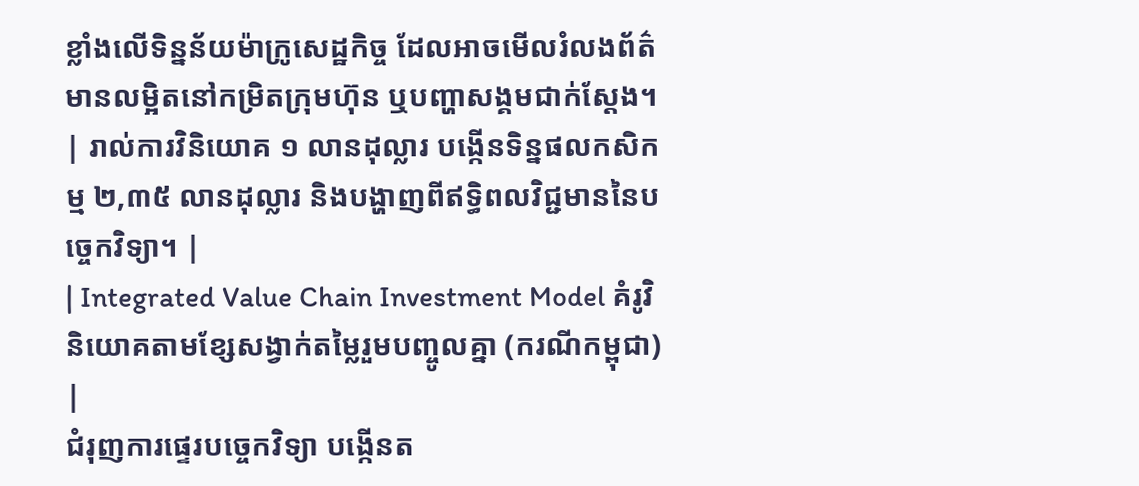ខ្លាំងលើទិន្នន័យម៉ាក្រូសេដ្ឋកិច្ច ដែលអាចមើលរំលងព័ត៌មានលម្អិតនៅកម្រិតក្រុមហ៊ុន ឬបញ្ហាសង្គមជាក់ស្តែង។ | រាល់ការវិនិយោគ ១ លានដុល្លារ បង្កើនទិន្នផលកសិកម្ម ២,៣៥ លានដុល្លារ និងបង្ហាញពីឥទ្ធិពលវិជ្ជមាននៃបច្ចេកវិទ្យា។ |
| Integrated Value Chain Investment Model គំរូវិនិយោគតាមខ្សែសង្វាក់តម្លៃរួមបញ្ចូលគ្នា (ករណីកម្ពុជា) |
ជំរុញការផ្ទេរបច្ចេកវិទ្យា បង្កើនត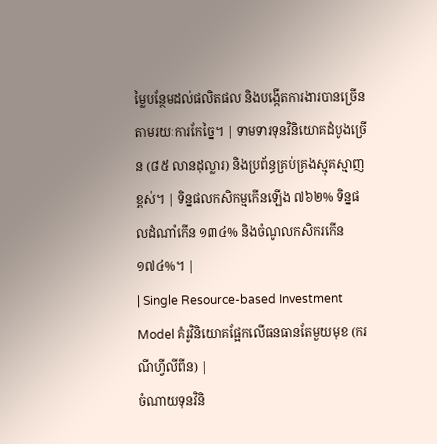ម្លៃបន្ថែមដល់ផលិតផល និងបង្កើតការងារបានច្រើនតាមរយៈការកែច្នៃ។ | ទាមទារទុនវិនិយោគដំបូងច្រើន (៨៥ លានដុល្លារ) និងប្រព័ន្ធគ្រប់គ្រងស្មុគស្មាញខ្ពស់។ | ទិន្នផលកសិកម្មកើនឡើង ៧៦២% ទិន្នផលដំណាំកើន ១៣៤% និងចំណូលកសិករកើន ១៧៤%។ |
| Single Resource-based Investment Model គំរូវិនិយោគផ្អែកលើធនធានតែមួយមុខ (ករណីហ្វីលីពីន) |
ចំណាយទុនវិនិ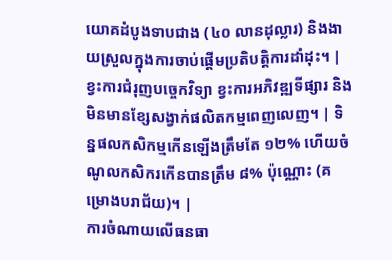យោគដំបូងទាបជាង (៤០ លានដុល្លារ) និងងាយស្រួលក្នុងការចាប់ផ្តើមប្រតិបត្តិការដាំដុះ។ | ខ្វះការជំរុញបច្ចេកវិទ្យា ខ្វះការអភិវឌ្ឍទីផ្សារ និងមិនមានខ្សែសង្វាក់ផលិតកម្មពេញលេញ។ | ទិន្នផលកសិកម្មកើនឡើងត្រឹមតែ ១២% ហើយចំណូលកសិករកើនបានត្រឹម ៨% ប៉ុណ្ណោះ (គម្រោងបរាជ័យ)។ |
ការចំណាយលើធនធា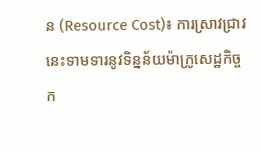ន (Resource Cost)៖ ការស្រាវជ្រាវនេះទាមទារនូវទិន្នន័យម៉ាក្រូសេដ្ឋកិច្ចក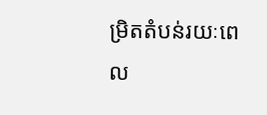ម្រិតតំបន់រយៈពេល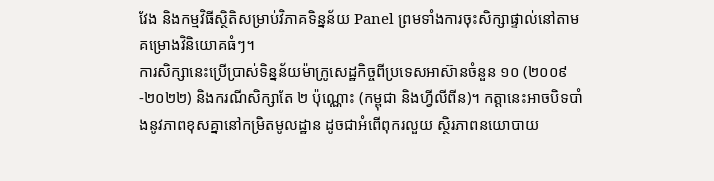វែង និងកម្មវិធីស្ថិតិសម្រាប់វិភាគទិន្នន័យ Panel ព្រមទាំងការចុះសិក្សាផ្ទាល់នៅតាមគម្រោងវិនិយោគធំៗ។
ការសិក្សានេះប្រើប្រាស់ទិន្នន័យម៉ាក្រូសេដ្ឋកិច្ចពីប្រទេសអាស៊ានចំនួន ១០ (២០០៩-២០២២) និងករណីសិក្សាតែ ២ ប៉ុណ្ណោះ (កម្ពុជា និងហ្វីលីពីន)។ កត្តានេះអាចបិទបាំងនូវភាពខុសគ្នានៅកម្រិតមូលដ្ឋាន ដូចជាអំពើពុករលួយ ស្ថិរភាពនយោបាយ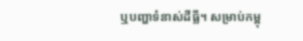ឬបញ្ហាទំនាស់ដីធ្លី។ សម្រាប់កម្ពុ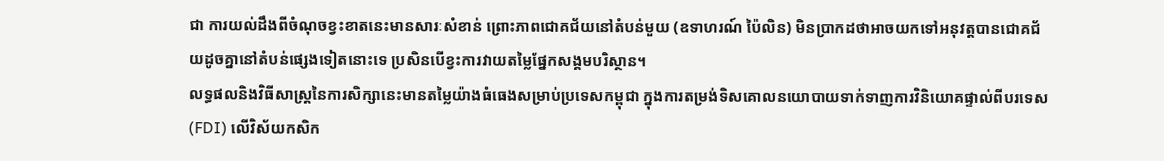ជា ការយល់ដឹងពីចំណុចខ្វះខាតនេះមានសារៈសំខាន់ ព្រោះភាពជោគជ័យនៅតំបន់មួយ (ឧទាហរណ៍ ប៉ៃលិន) មិនប្រាកដថាអាចយកទៅអនុវត្តបានជោគជ័យដូចគ្នានៅតំបន់ផ្សេងទៀតនោះទេ ប្រសិនបើខ្វះការវាយតម្លៃផ្នែកសង្គមបរិស្ថាន។
លទ្ធផលនិងវិធីសាស្ត្រនៃការសិក្សានេះមានតម្លៃយ៉ាងធំធេងសម្រាប់ប្រទេសកម្ពុជា ក្នុងការតម្រង់ទិសគោលនយោបាយទាក់ទាញការវិនិយោគផ្ទាល់ពីបរទេស (FDI) លើវិស័យកសិក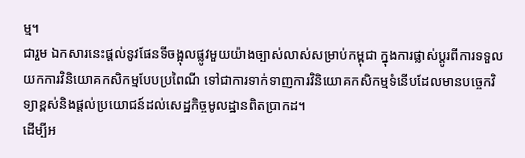ម្ម។
ជារួម ឯកសារនេះផ្តល់នូវផែនទីចង្អុលផ្លូវមួយយ៉ាងច្បាស់លាស់សម្រាប់កម្ពុជា ក្នុងការផ្លាស់ប្តូរពីការទទួលយកការវិនិយោគកសិកម្មបែបប្រពៃណី ទៅជាការទាក់ទាញការវិនិយោគកសិកម្មទំនើបដែលមានបច្ចេកវិទ្យាខ្ពស់និងផ្តល់ប្រយោជន៍ដល់សេដ្ឋកិច្ចមូលដ្ឋានពិតប្រាកដ។
ដើម្បីអ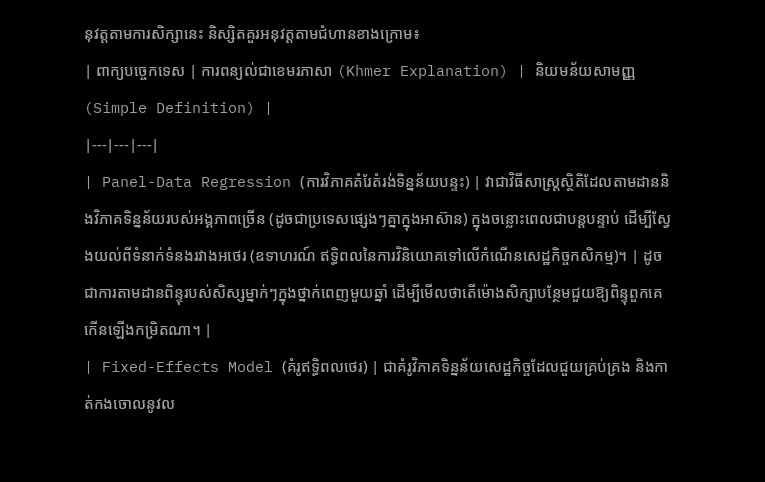នុវត្តតាមការសិក្សានេះ និស្សិតគួរអនុវត្តតាមជំហានខាងក្រោម៖
| ពាក្យបច្ចេកទេស | ការពន្យល់ជាខេមរភាសា (Khmer Explanation) | និយមន័យសាមញ្ញ (Simple Definition) |
|---|---|---|
| Panel-Data Regression (ការវិភាគតំរែតំរង់ទិន្នន័យបន្ទះ) | វាជាវិធីសាស្ត្រស្ថិតិដែលតាមដាននិងវិភាគទិន្នន័យរបស់អង្គភាពច្រើន (ដូចជាប្រទេសផ្សេងៗគ្នាក្នុងអាស៊ាន) ក្នុងចន្លោះពេលជាបន្តបន្ទាប់ ដើម្បីស្វែងយល់ពីទំនាក់ទំនងរវាងអថេរ (ឧទាហរណ៍ ឥទ្ធិពលនៃការវិនិយោគទៅលើកំណើនសេដ្ឋកិច្ចកសិកម្ម)។ | ដូចជាការតាមដានពិន្ទុរបស់សិស្សម្នាក់ៗក្នុងថ្នាក់ពេញមួយឆ្នាំ ដើម្បីមើលថាតើម៉ោងសិក្សាបន្ថែមជួយឱ្យពិន្ទុពួកគេកើនឡើងកម្រិតណា។ |
| Fixed-Effects Model (គំរូឥទ្ធិពលថេរ) | ជាគំរូវិភាគទិន្នន័យសេដ្ឋកិច្ចដែលជួយគ្រប់គ្រង និងកាត់កងចោលនូវល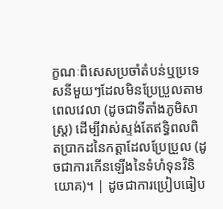ក្ខណៈពិសេសប្រចាំតំបន់ឬប្រទេសនីមួយៗដែលមិនប្រែប្រួលតាមពេលវេលា (ដូចជាទីតាំងភូមិសាស្ត្រ) ដើម្បីវាស់ស្ទង់តែឥទ្ធិពលពិតប្រាកដនៃកត្តាដែលប្រែប្រួល (ដូចជាការកើនឡើងនៃទំហំទុនវិនិយោគ)។ | ដូចជាការប្រៀបធៀប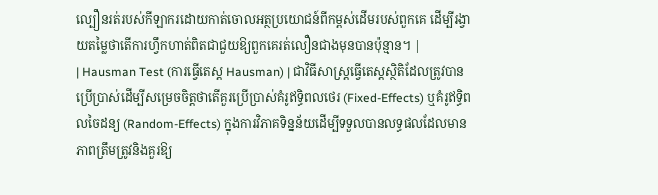ល្បឿនរត់របស់កីឡាករដោយកាត់ចោលអត្ថប្រយោជន៍ពីកម្ពស់ដើមរបស់ពួកគេ ដើម្បីរង្វាយតម្លៃថាតើការហ្វឹកហាត់ពិតជាជួយឱ្យពួកគេរត់លឿនជាងមុនបានប៉ុន្មាន។ |
| Hausman Test (ការធ្វើតេស្ត Hausman) | ជាវិធីសាស្ត្រធ្វើតេស្តស្ថិតិដែលត្រូវបានប្រើប្រាស់ដើម្បីសម្រេចចិត្តថាតើគួរប្រើប្រាស់គំរូឥទ្ធិពលថេរ (Fixed-Effects) ឬគំរូឥទ្ធិពលចៃដន្យ (Random-Effects) ក្នុងការវិភាគទិន្នន័យដើម្បីទទួលបានលទ្ធផលដែលមានភាពត្រឹមត្រូវនិងគួរឱ្យ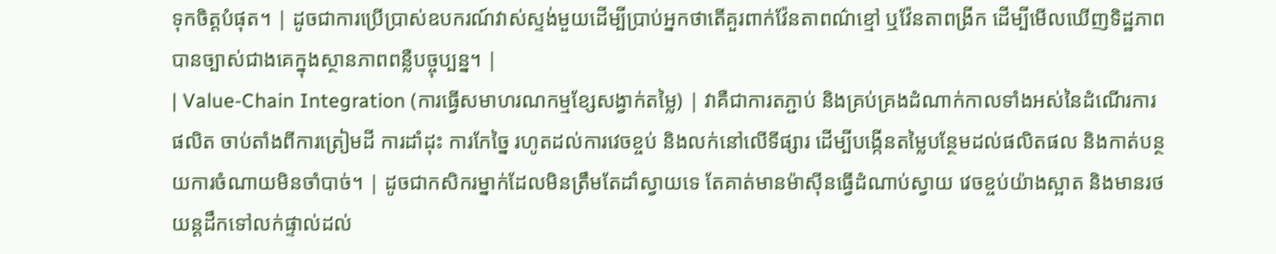ទុកចិត្តបំផុត។ | ដូចជាការប្រើប្រាស់ឧបករណ៍វាស់ស្ទង់មួយដើម្បីប្រាប់អ្នកថាតើគួរពាក់វ៉ែនតាពណ៌ខ្មៅ ឬវ៉ែនតាពង្រីក ដើម្បីមើលឃើញទិដ្ឋភាពបានច្បាស់ជាងគេក្នុងស្ថានភាពពន្លឺបច្ចុប្បន្ន។ |
| Value-Chain Integration (ការធ្វើសមាហរណកម្មខ្សែសង្វាក់តម្លៃ) | វាគឺជាការតភ្ជាប់ និងគ្រប់គ្រងដំណាក់កាលទាំងអស់នៃដំណើរការផលិត ចាប់តាំងពីការត្រៀមដី ការដាំដុះ ការកែច្នៃ រហូតដល់ការវេចខ្ចប់ និងលក់នៅលើទីផ្សារ ដើម្បីបង្កើនតម្លៃបន្ថែមដល់ផលិតផល និងកាត់បន្ថយការចំណាយមិនចាំបាច់។ | ដូចជាកសិករម្នាក់ដែលមិនត្រឹមតែដាំស្វាយទេ តែគាត់មានម៉ាស៊ីនធ្វើដំណាប់ស្វាយ វេចខ្ចប់យ៉ាងស្អាត និងមានរថយន្តដឹកទៅលក់ផ្ទាល់ដល់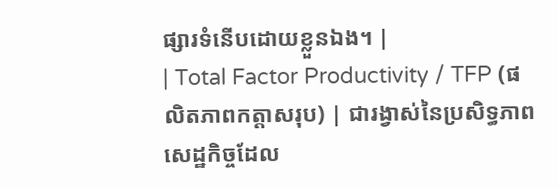ផ្សារទំនើបដោយខ្លួនឯង។ |
| Total Factor Productivity / TFP (ផលិតភាពកត្តាសរុប) | ជារង្វាស់នៃប្រសិទ្ធភាពសេដ្ឋកិច្ចដែល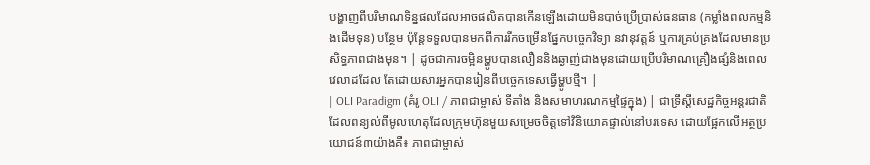បង្ហាញពីបរិមាណទិន្នផលដែលអាចផលិតបានកើនឡើងដោយមិនបាច់ប្រើប្រាស់ធនធាន (កម្លាំងពលកម្មនិងដើមទុន) បន្ថែម ប៉ុន្តែទទួលបានមកពីការរីកចម្រើនផ្នែកបច្ចេកវិទ្យា នវានុវត្តន៍ ឬការគ្រប់គ្រងដែលមានប្រសិទ្ធភាពជាងមុន។ | ដូចជាការចម្អិនម្ហូបបានលឿននិងឆ្ងាញ់ជាងមុនដោយប្រើបរិមាណគ្រឿងផ្សំនិងពេលវេលាដដែល តែដោយសារអ្នកបានរៀនពីបច្ចេកទេសធ្វើម្ហូបថ្មី។ |
| OLI Paradigm (គំរូ OLI / ភាពជាម្ចាស់ ទីតាំង និងសមាហរណកម្មផ្ទៃក្នុង) | ជាទ្រឹស្តីសេដ្ឋកិច្ចអន្តរជាតិដែលពន្យល់ពីមូលហេតុដែលក្រុមហ៊ុនមួយសម្រេចចិត្តទៅវិនិយោគផ្ទាល់នៅបរទេស ដោយផ្អែកលើអត្ថប្រយោជន៍៣យ៉ាងគឺ៖ ភាពជាម្ចាស់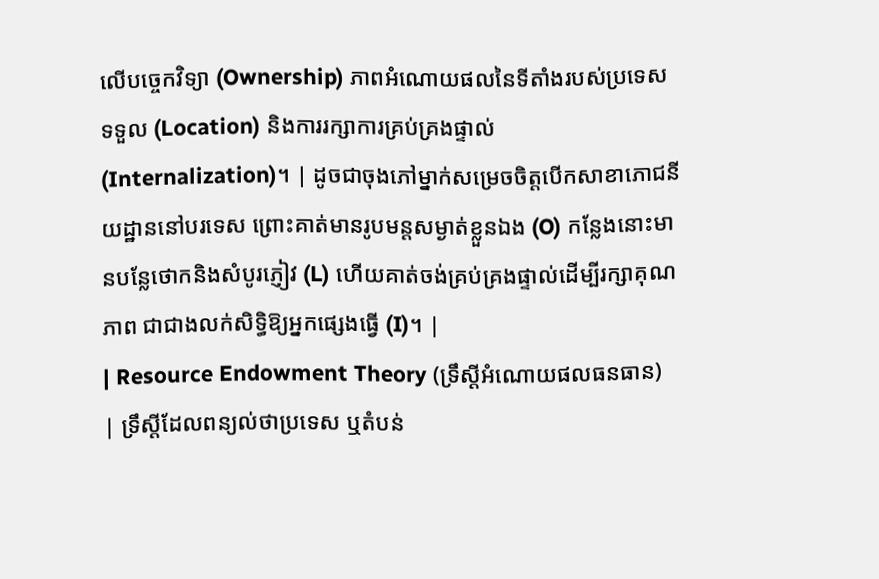លើបច្ចេកវិទ្យា (Ownership) ភាពអំណោយផលនៃទីតាំងរបស់ប្រទេសទទួល (Location) និងការរក្សាការគ្រប់គ្រងផ្ទាល់ (Internalization)។ | ដូចជាចុងភៅម្នាក់សម្រេចចិត្តបើកសាខាភោជនីយដ្ឋាននៅបរទេស ព្រោះគាត់មានរូបមន្តសម្ងាត់ខ្លួនឯង (O) កន្លែងនោះមានបន្លែថោកនិងសំបូរភ្ញៀវ (L) ហើយគាត់ចង់គ្រប់គ្រងផ្ទាល់ដើម្បីរក្សាគុណភាព ជាជាងលក់សិទ្ធិឱ្យអ្នកផ្សេងធ្វើ (I)។ |
| Resource Endowment Theory (ទ្រឹស្តីអំណោយផលធនធាន) | ទ្រឹស្តីដែលពន្យល់ថាប្រទេស ឬតំបន់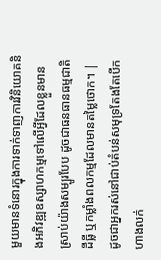មួយមានទំនោរក្នុងការទាក់ទាញការវិនិយោគនិងអភិវឌ្ឍឧស្សាហកម្មទៅលើអ្វីដែលខ្លួនមានស្រាប់យ៉ាងសម្បូរបែប ដូចជាធនធានធម្មជាតិ ដីធ្លី ឬកម្លាំងពលកម្មដែលមានតម្លៃថោក។ | ដូចជាអ្នករស់នៅជាប់តំបន់សមុទ្រតែងតែបើកហាងលក់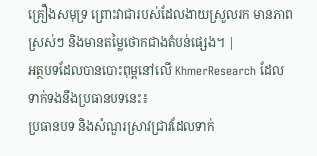គ្រឿងសមុទ្រ ព្រោះវាជារបស់ដែលងាយស្រួលរក មានភាពស្រស់ៗ និងមានតម្លៃថោកជាងតំបន់ផ្សេង។ |
អត្ថបទដែលបានបោះពុម្ពនៅលើ KhmerResearch ដែលទាក់ទងនឹងប្រធានបទនេះ៖
ប្រធានបទ និងសំណួរស្រាវជ្រាវដែលទាក់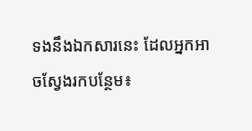ទងនឹងឯកសារនេះ ដែលអ្នកអាចស្វែងរកបន្ថែម៖